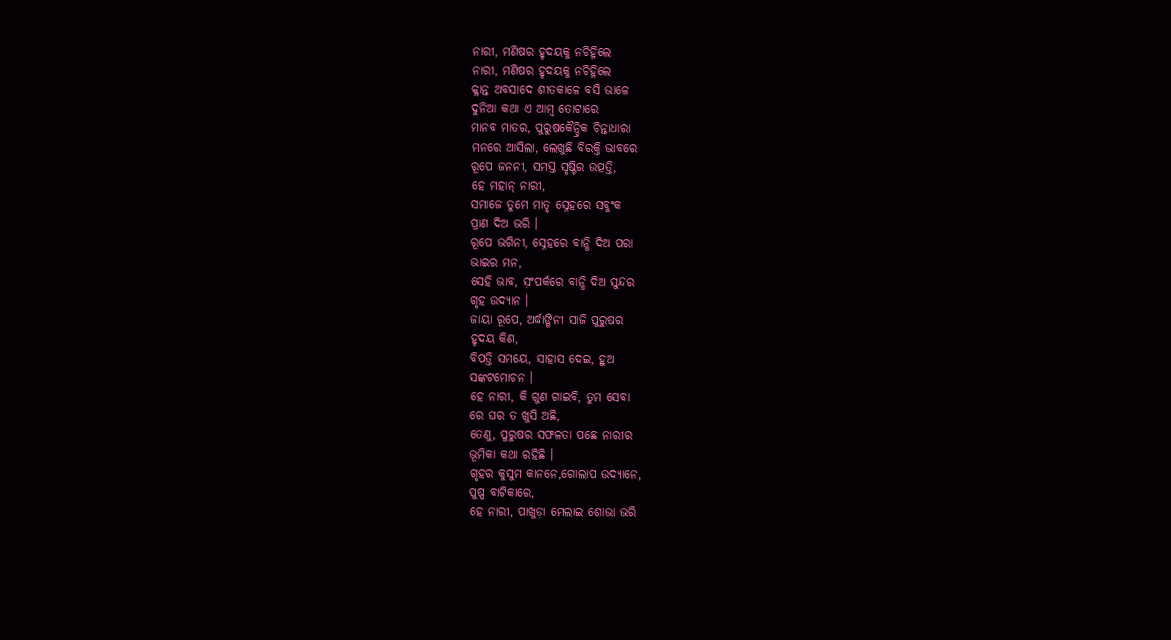ନାରୀ, ମଣିଷର ହୃଦୟକୁ ନଚିହ୍ନିଲେ
ନାରୀ, ମଣିଷର ହୃଦୟକୁ ନଚିହ୍ନିଲେ
କ୍ଳାନ୍ତ ଅବସାଦେ ଶୀତକାଳେ ବସି ଭାଳେ
ଦୁନିଆ କଥା ଏ ଆମ୍ବ ତୋଟାରେ
ମାନବ ମାତର, ପୁରୁଷକୈନ୍ଦ୍ରିକ ଚିନ୍ତାଧାରା
ମନରେ ଆସିଲା, ଲେଖୁଛି ବିରକ୍ତି ଭାବରେ
ରୂପେ ଜନନୀ, ସମସ୍ତ ସୃଷ୍ଟିର ଉତ୍ପତ୍ତି,
ହେ ମହାନ୍ ନାରୀ,
ସମାଜେ ତୁମେ ମାତୃ ସ୍ନେହରେ ସବୁଂକ
ପ୍ରାଣ ଦିଅ ଭରି ।
ରୂପେ ଭଗିନୀ, ସ୍ନେହରେ ବାନ୍ଧି ଦିଅ ପରା
ଭାଇର ମନ,
ସେହି ଭାବ, ସ଼ଂପର୍କରେ ବାନ୍ଧି ଦିଅ ସୁନ୍ଦର
ଗୃହ ଉଦ୍ୟାନ ।
ଜାୟା ରୂପେ, ଅର୍ଦ୍ଧାଙ୍ଗିନୀ ସାଜି ପୁରୁଷର
ହୃଦୟ କିଣ,
ବିପତ୍ତି ସମୟେ, ସାହାସ ଦେଇ, ହୁଅ
ସଙ୍କଟମୋଚନ ।
ହେ ନାରୀ, କି ଗୁଣ ଗାଇବି, ତୁମ ସେବା
ରେ ଘର ତ ଖୁସି ଅଛି,
ତେଣୁ, ପୁରୁଷର ସଫଳତା ପଛେ ନାରୀର
ଭୂମିକା କଥା ରହିଛି ।
ଗୃହର କୁସୁମ କାନନେ,ଗୋଲାପ ଉଦ୍ୟାନେ,
ପୁଷ୍ପ ବାଟିକାରେ,
ହେ ନାରୀ, ପାଖୁଡ଼ା ମେଲାଇ ଶୋଭା ଭରି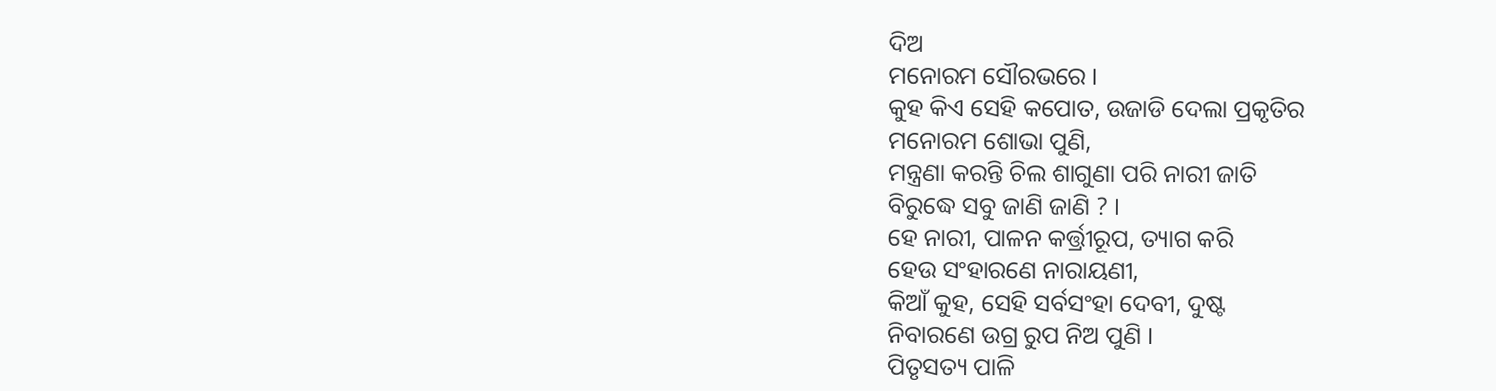ଦିଅ
ମନୋରମ ସୌରଭରେ ।
କୁହ କିଏ ସେହି କପୋତ, ଉଜାଡି ଦେଲା ପ୍ରକୃତିର
ମନୋରମ ଶୋଭା ପୁଣି,
ମନ୍ତ୍ରଣା କରନ୍ତି ଚିଲ ଶାଗୁଣା ପରି ନାରୀ ଜାତି
ବିରୁଦ୍ଧେ ସବୁ ଜାଣି ଜାଣି ? ।
ହେ ନାରୀ, ପାଳନ କର୍ତ୍ତ୍ରୀରୂପ, ତ୍ୟାଗ କରି
ହେଉ ସଂହାରଣେ ନାରାୟଣୀ,
କିଆଁ କୁହ, ସେହି ସର୍ବସଂହା ଦେବୀ, ଦୁଷ୍ଟ
ନିବାରଣେ ଉଗ୍ର ରୁପ ନିଅ ପୁଣି ।
ପିତୃସତ୍ୟ ପାଳି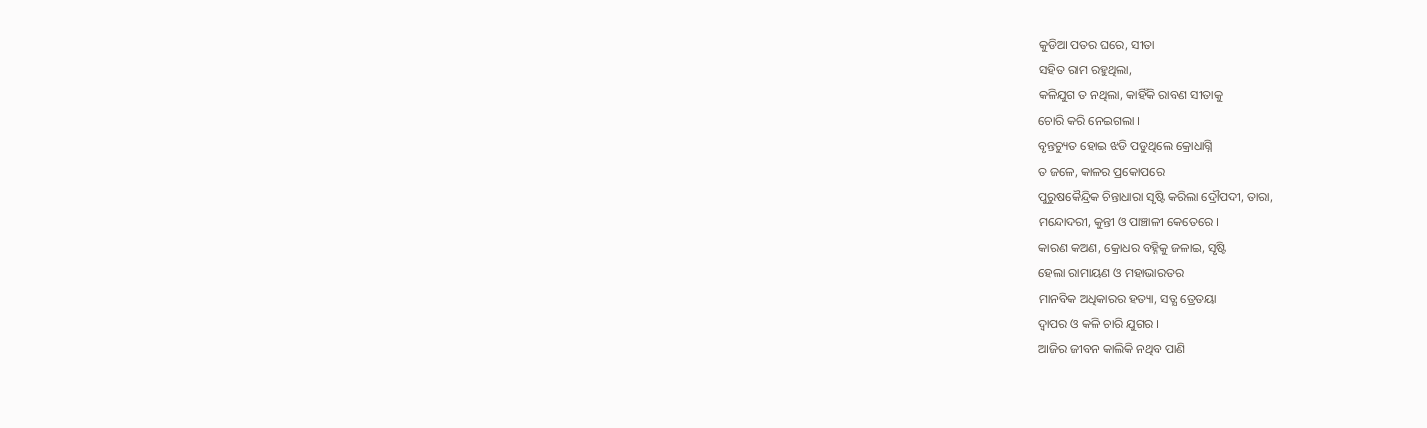କୁଡିଆ ପତର ଘରେ, ସୀତା
ସହିତ ରାମ ରହୁଥିଲା,
କଳିଯୁଗ ତ ନଥିଲା, କାହିଁକି ରାବଣ ସୀତାକୁ
ଚୋରି କରି ନେଇଗଲା ।
ବୃନ୍ତଚ୍ୟୁତ ହୋଇ ଝଡି ପଡୁଥିଲେ କ୍ରୋଧାଗ୍ନି
ତ ଜଳେ, କାଳର ପ୍ରକୋପରେ
ପୁରୁଷକୈନ୍ଦ୍ରିକ ଚିନ୍ତାଧାରା ସୃଷ୍ଟି କରିଲା ଦ୍ରୌପଦୀ, ତାରା,
ମନ୍ଦୋଦରୀ, କୁନ୍ତୀ ଓ ପାଞ୍ଚାଳୀ କେତେରେ ।
କାରଣ କଅଣ, କ୍ରୋଧର ବହ୍ନିକୁ ଜଳାଇ, ସୃଷ୍ଟି
ହେଲା ରାମାୟଣ ଓ ମହାଭାରତର
ମାନବିକ ଅଧିକାରର ହତ୍ୟା, ସତ୍ଯ ତ୍ରେତୟା
ଦ୍ଵାପର ଓ କଳି ଚାରି ଯୁଗର ।
ଆଜିର ଜୀବନ କାଲିକି ନଥିବ ପାଣି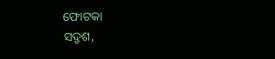ଫୋଟକା
ସଦ୍ରୃଶ,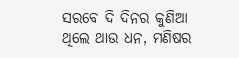ସରବେ ଦି ଦିନର କୁଣିଆ
ଥିଲେ ଥାଉ ଧନ, ମଣିଷର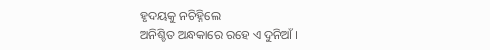ହୃଦୟକୁ ନଚିହ୍ନିଲେ
ଅନିଶ୍ଚିତ ଅନ୍ଧକାରେ ରହେ ଏ ଦୁନିଆଁ ।